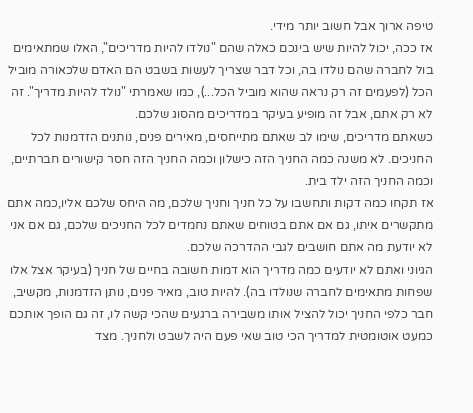טיפה ארוך אבל חשוב יותר מידי.
אז ככה, יכול להיות שיש בינכם כאלה שהם "נולדו להיות מדריכים", האלו שמתאימים בול לחברה שהם נולדו בה, וכל דבר שצריך לעשות בשבט הם האדם שלכאורה מוביל הכל (לפעמים זה רק נראה שהוא מוביל הכל...), כמו שאמרתי "נולד להיות מדריך". זה לא רק אתם, אבל זה מופיע בעיקר במדריכים מהסוג שלכם.
כשאתם מדריכים, שימו לב שאתם מתייחסים, מאירים פנים, נותנים הזדמנות לכל החניכים. לא משנה כמה החניך הזה כישלון וכמה החניך הזה חסר קישורים חברתיים, וכמה החניך הזה ילד בית.
אז תקחו כמה דקות ותחשבו על כל חניך וחניך שלכם, מה היחס שלכם אליו,כמה אתם מתקשרים איתו, גם אם אתם בטוחים שאתם נחמדים לכל החניכים שלכם, גם אם אני לא יודעת מה אתם חושבים לגבי ההדרכה שלכם.
הגיוני ואתם לא יודעים כמה מדריך הוא דמות חשובה בחיים של חניך (בעיקר אצל אלו שפחות מתאימים לחברה שנולדו בה). להיות טוב, מאיר פנים, נותן הזדמנות, מקשיב, חבר כלפי החניך יכול להציל אותו משבירה ברגעים שהכי קשה לו, זה גם הופך אותכם כמעט אוטומטית למדריך הכי טוב שאי פעם היה לשבט ולחניך. מצד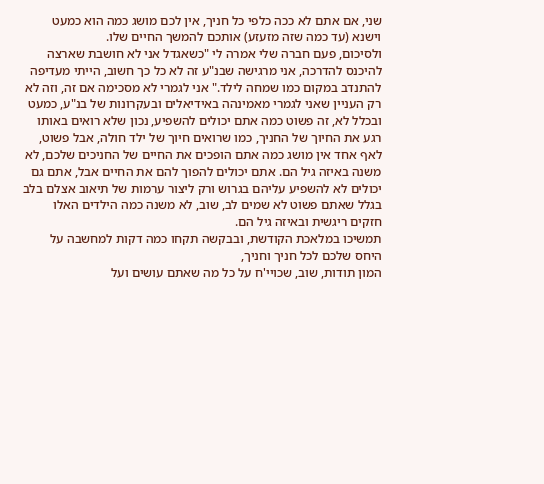שני, אם אתם לא ככה כלפי כל חניך, אין לכם מושג כמה הוא כמעט וישנא (עד כמה שזה מזעזע) אותכם להמשך החיים שלו.
ולסיכום, פעם חברה שלי אמרה לי "כשאגדל אני לא חושבת שארצה להיכנס להדרכה, אני מרגישה שבנ"ע זה לא כל כך חשוב, הייתי מעדיפה להתנדב במקום כמו שמחה לילד." אני לגמרי לא מסכימה אם זה, וזה לא רק העניין שאני לגמרי מאמינהה באידיאלים ובעקרונות של בנ"ע, כמעט ובכלל לא, זה פשוט כמה אתם יכולים להשפיע, נכון שלא רואים באותו רגע את החיוך של החניך, כמו שרואים חיוך של ילד חולה, אבל פשוט, לאף אחד אין מושג כמה אתם הופכים את החיים של החניכים שלכם, לא משנה באיזה גיל הם. אתם יכולים להפוך להם את החיים אבל, אתם גם יכולים לא להשפיע עליהם בגרוש ורק ליצור ערמות של תיאוב אצלם בלב בגלל שאתם פשוט לא שמים לב, שוב, לא משנה כמה הילדים האלו חזקים ריגשית ובאיזה גיל הם.
תמשיכו במלאכת הקודשת, ובבקשה תקחו כמה דקות למחשבה על היחס שלכם לכל חניך וחניך,
המון תודות, שוב, שכויי'ח על כל מה שאתם עושים ועל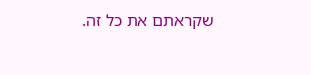שקראתם את כל זה.